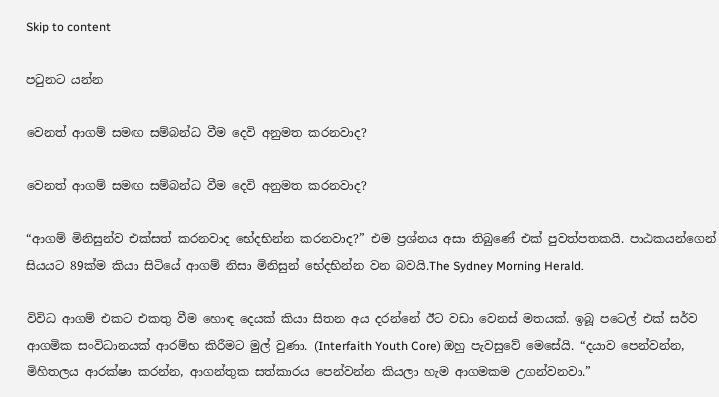Skip to content

පටුනට යන්න

වෙනත් ආගම් සමඟ සම්බන්ධ වීම දෙවි අනුමත කරනවාද?

වෙනත් ආගම් සමඟ සම්බන්ධ වීම දෙවි අනුමත කරනවාද?

“ආගම් මිනිසුන්ව එක්සත් කරනවාද භේදභින්න කරනවාද?” එම ප්‍රශ්නය අසා තිබුණේ එක් පුවත්පතකයි. පාඨකයන්ගෙන් සියයට 89ක්ම කියා සිටියේ ආගම් නිසා මිනිසුන් භේදභින්න වන බවයි.The Sydney Morning Herald.

විවිධ ආගම් එකට එකතු වීම හොඳ දෙයක් කියා සිතන අය දරන්නේ ඊට වඩා වෙනස් මතයක්. ඉබූ පටෙල් එක් සර්ව ආගමික සංවිධානයක් ආරම්භ කිරීමට මුල් වුණා. (Interfaith Youth Core) ඔහු පැවසුවේ මෙසේයි. “දයාව පෙන්වන්න, මිහිතලය ආරක්ෂා කරන්න, ආගන්තුක සත්කාරය පෙන්වන්න කියලා හැම ආගමකම උගන්වනවා.”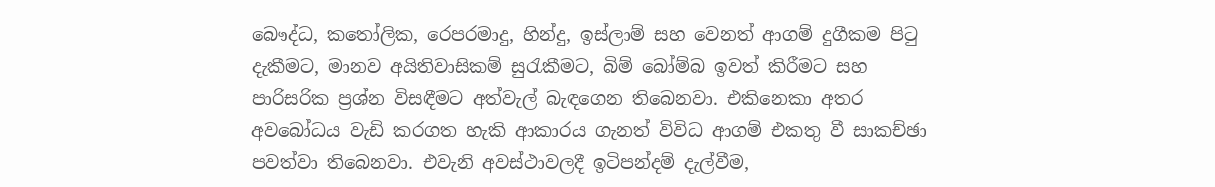බෞද්ධ, කතෝලික, රෙපරමාදු, හින්දු, ඉස්ලාම් සහ වෙනත් ආගම් දුගීකම පිටු දැකීමට, මානව අයිතිවාසිකම් සුරැකීමට, බිම් බෝම්බ ඉවත් කිරීමට සහ පාරිසරික ප්‍රශ්න විසඳීමට අත්වැල් බැඳගෙන තිබෙනවා. එකිනෙකා අතර අවබෝධය වැඩි කරගත හැකි ආකාරය ගැනත් විවිධ ආගම් එකතු වී සාකච්ඡා පවත්වා තිබෙනවා. එවැනි අවස්ථාවලදී ඉටිපන්දම් දැල්වීම,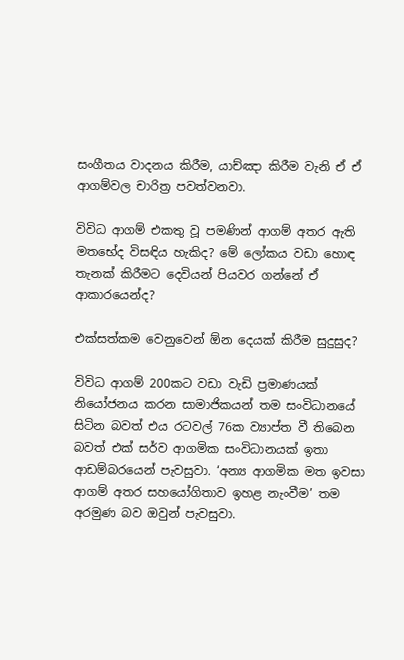සංගීතය වාදනය කිරීම, යාච්ඤා කිරීම වැනි ඒ ඒ ආගම්වල චාරිත්‍ර පවත්වනවා.

විවිධ ආගම් එකතු වූ පමණින් ආගම් අතර ඇති මතභේද විසඳිය හැකිද? මේ ලෝකය වඩා හොඳ තැනක් කිරීමට දෙවියන් පියවර ගන්නේ ඒ ආකාරයෙන්ද?

එක්සත්කම වෙනුවෙන් ඕන දෙයක් කිරීම සුදුසුද?

විවිධ ආගම් 200කට වඩා වැඩි ප්‍රමාණයක් නියෝජනය කරන සාමාජිකයන් තම සංවිධානයේ සිටින බවත් එය රටවල් 76ක ව්‍යාප්ත වී තිබෙන බවත් එක් සර්ව ආගමික සංවිධානයක් ඉතා ආඩම්බරයෙන් පැවසුවා. ‘අන්‍ය ආගමික මත ඉවසා ආගම් අතර සහයෝගිතාව ඉහළ නැංවීම’ තම අරමුණ බව ඔවුන් පැවසුවා.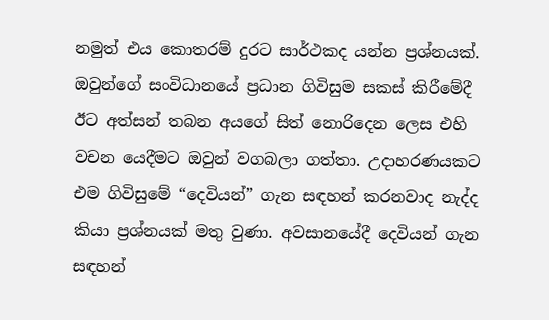නමුත් එය කොතරම් දුරට සාර්ථකද යන්න ප්‍රශ්නයක්. ඔවුන්ගේ සංවිධානයේ ප්‍රධාන ගිවිසුම සකස් කිරීමේදී ඊට අත්සන් තබන අයගේ සිත් නොරිදෙන ලෙස එහි වචන යෙදීමට ඔවුන් වගබලා ගත්තා. උදාහරණයකට එම ගිවිසුමේ “දෙවියන්” ගැන සඳහන් කරනවාද නැද්ද කියා ප්‍රශ්නයක් මතු වුණා. අවසානයේදී දෙවියන් ගැන සඳහන්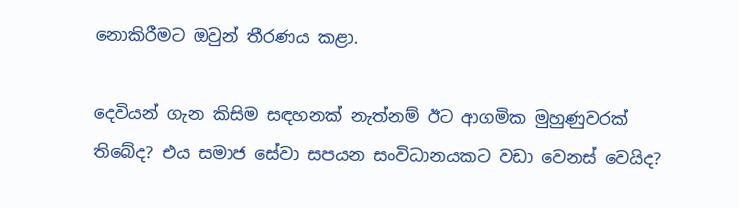නොකිරීමට ඔවුන් තීරණය කළා.

දෙවියන් ගැන කිසිම සඳහනක් නැත්නම් ඊට ආගමික මුහුණුවරක් තිබේද? එය සමාජ සේවා සපයන සංවිධානයකට වඩා වෙනස් වෙයිද?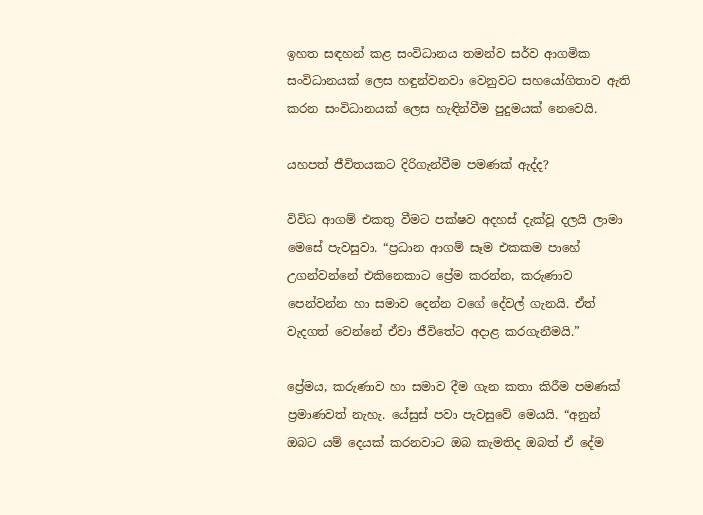ඉහත සඳහන් කළ සංවිධානය තමන්ව සර්ව ආගමික සංවිධානයක් ලෙස හඳුන්වනවා වෙනුවට සහයෝගිතාව ඇති කරන සංවිධානයක් ලෙස හැඳින්වීම පුදුමයක් නෙවෙයි.

යහපත් ජීවිතයකට දිරිගැන්වීම පමණක් ඇද්ද?

විවිධ ආගම් එකතු වීමට පක්ෂව අදහස් දැක්වූ දලයි ලාමා මෙසේ පැවසුවා. “ප්‍රධාන ආගම් සෑම එකකම පාහේ උගන්වන්නේ එකිනෙකාට ප්‍රේම කරන්න, කරුණාව පෙන්වන්න හා සමාව දෙන්න වගේ දේවල් ගැනයි. ඒත් වැදගත් වෙන්නේ ඒවා ජීවිතේට අදාළ කරගැනීමයි.”

ප්‍රේමය, කරුණාව හා සමාව දීම ගැන කතා කිරීම පමණක් ප්‍රමාණවත් නැහැ. යේසුස් පවා පැවසුවේ මෙයයි. “අනුන් ඔබට යම් දෙයක් කරනවාට ඔබ කැමතිද ඔබත් ඒ දේම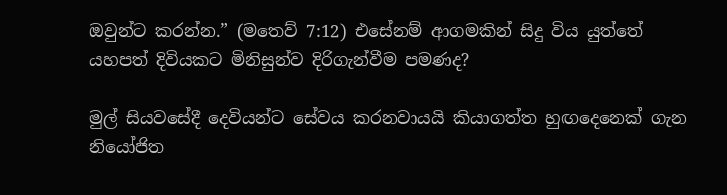ඔවුන්ට කරන්න.” (මතෙව් 7:12) එසේනම් ආගමකින් සිදු විය යුත්තේ යහපත් දිවියකට මිනිසුන්ව දිරිගැන්වීම පමණද?

මුල් සියවසේදී දෙවියන්ට සේවය කරනවායයි කියාගත්ත හුඟදෙනෙක් ගැන නියෝජිත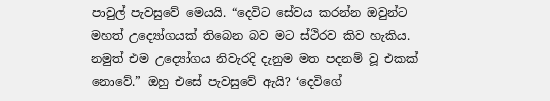පාවුල් පැවසුවේ මෙයයි. “දෙවිට සේවය කරන්න ඔවුන්ට මහත් උද්‍යෝගයක් තිබෙන බව මට ස්ථිරව කිව හැකිය. නමුත් එම උද්‍යෝගය නිවැරදි දැනුම මත පදනම් වූ එකක් නොවේ.” ඔහු එසේ පැවසුවේ ඇයි? ‘දෙවිගේ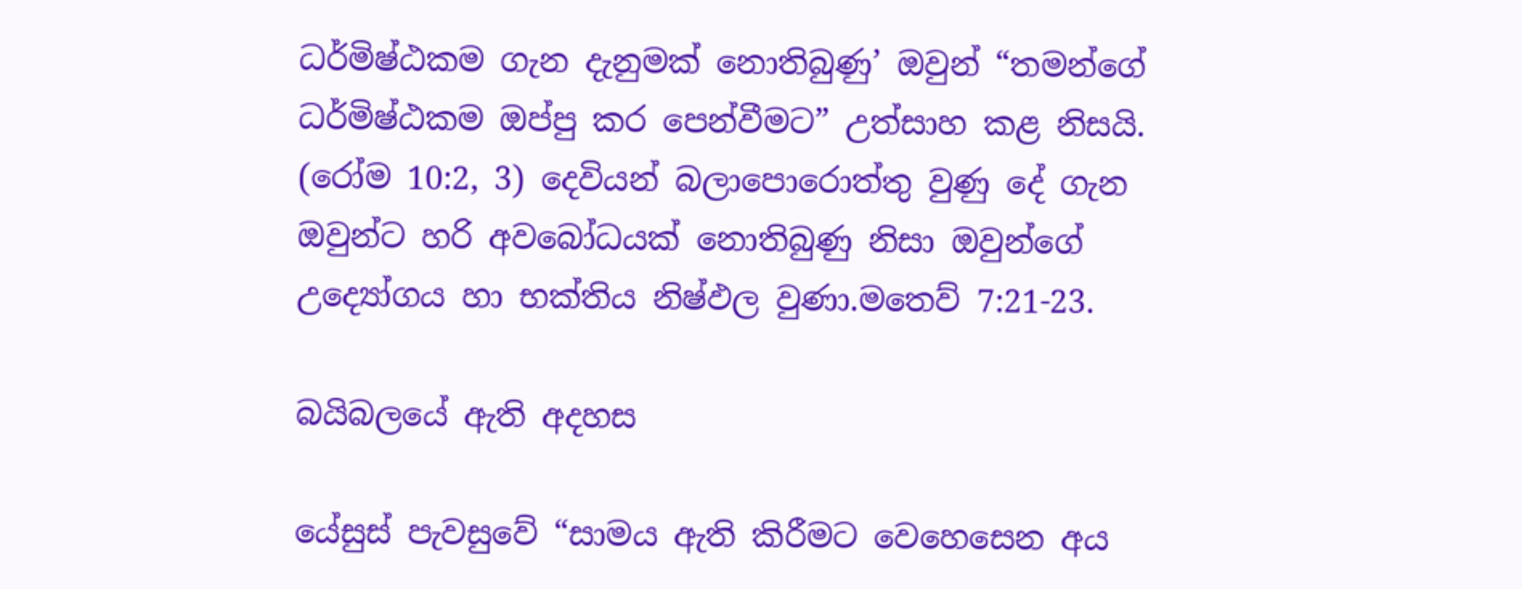ධර්මිෂ්ඨකම ගැන දැනුමක් නොතිබුණු’ ඔවුන් “තමන්ගේ ධර්මිෂ්ඨකම ඔප්පු කර පෙන්වීමට” උත්සාහ කළ නිසයි. (රෝම 10:2, 3) දෙවියන් බලාපොරොත්තු වුණු දේ ගැන ඔවුන්ට හරි අවබෝධයක් නොතිබුණු නිසා ඔවුන්ගේ උද්‍යෝගය හා භක්තිය නිෂ්ඵල වුණා.මතෙව් 7:21-23.

බයිබලයේ ඇති අදහස

යේසුස් පැවසුවේ “සාමය ඇති කිරීමට වෙහෙසෙන අය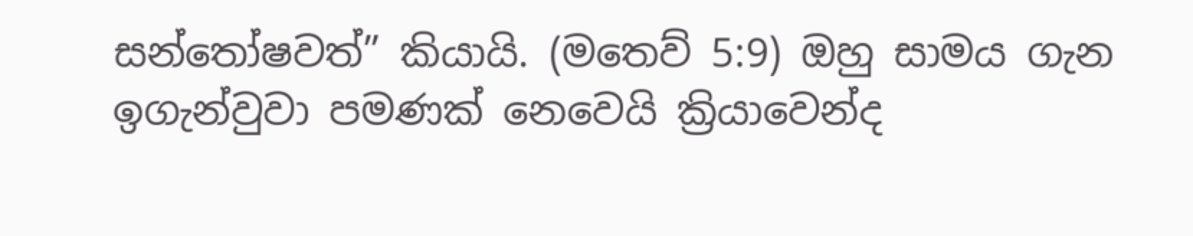සන්තෝෂවත්” කියායි. (මතෙව් 5:9) ඔහු සාමය ගැන ඉගැන්වුවා පමණක් නෙවෙයි ක්‍රියාවෙන්ද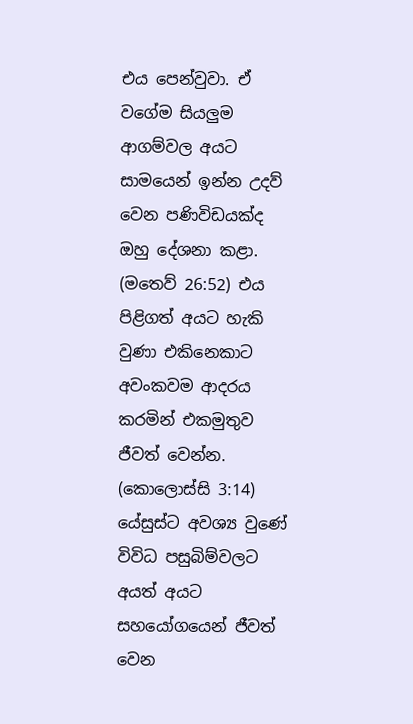එය පෙන්වුවා. ඒ වගේම සියලුම ආගම්වල අයට සාමයෙන් ඉන්න උදව් වෙන පණිවිඩයක්ද ඔහු දේශනා කළා. (මතෙව් 26:52) එය පිළිගත් අයට හැකි වුණා එකිනෙකාට අවංකවම ආදරය කරමින් එකමුතුව ජීවත් වෙන්න. (කොලොස්සි 3:14) යේසුස්ට අවශ්‍ය වුණේ විවිධ පසුබිම්වලට අයත් අයට සහයෝගයෙන් ජීවත් වෙන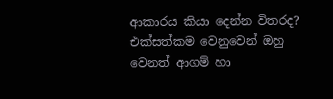ආකාරය කියා දෙන්න විතරද? එක්සත්කම වෙනුවෙන් ඔහු වෙනත් ආගම් හා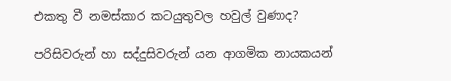එකතු වී නමස්කාර කටයුතුවල හවුල් වුණාද?

පරිසිවරුන් හා සද්දුසිවරුන් යන ආගමික නායකයන්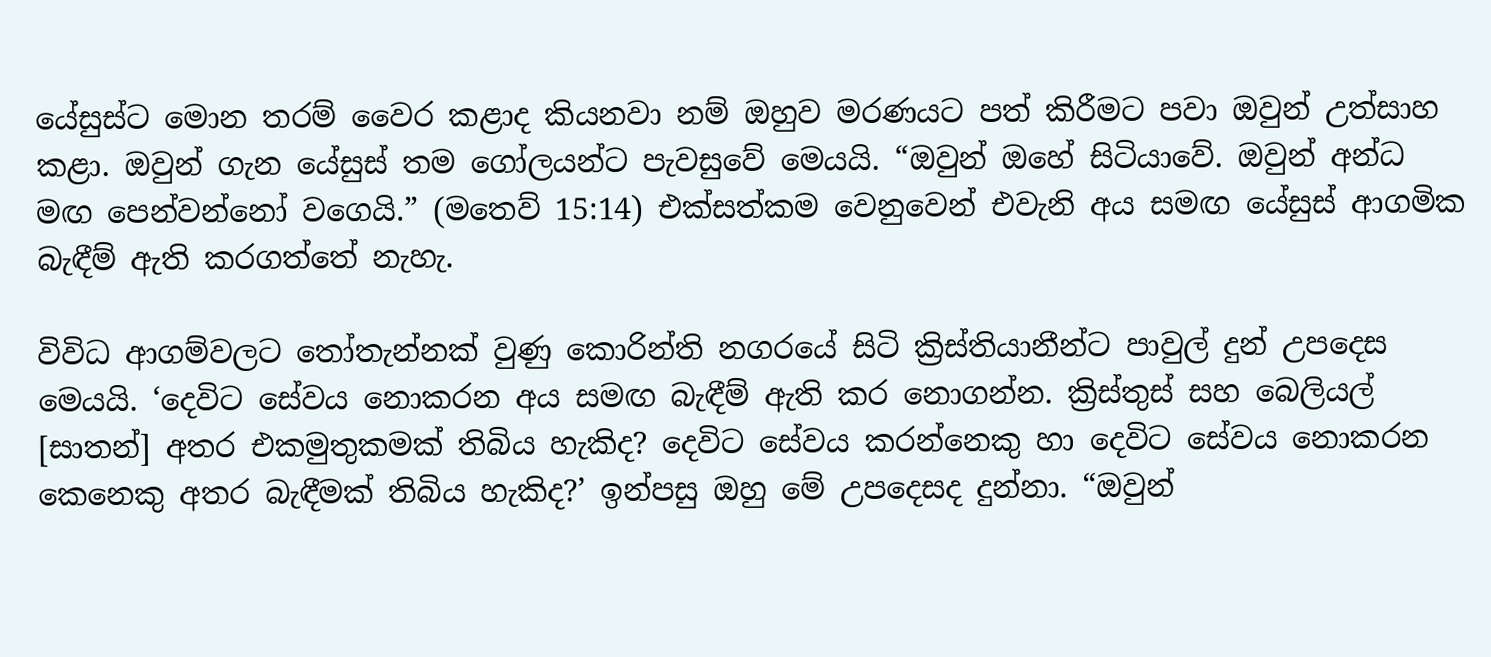යේසුස්ට මොන තරම් වෛර කළාද කියනවා නම් ඔහුව මරණයට පත් කිරීමට පවා ඔවුන් උත්සාහ කළා. ඔවුන් ගැන යේසුස් තම ගෝලයන්ට පැවසුවේ මෙයයි. “ඔවුන් ඔහේ සිටියාවේ. ඔවුන් අන්ධ මඟ පෙන්වන්නෝ වගෙයි.” (මතෙව් 15:14) එක්සත්කම වෙනුවෙන් එවැනි අය සමඟ යේසුස් ආගමික බැඳීම් ඇති කරගත්තේ නැහැ.

විවිධ ආගම්වලට තෝතැන්නක් වුණු කොරින්ති නගරයේ සිටි ක්‍රිස්තියානීන්ට පාවුල් දුන් උපදෙස මෙයයි. ‘දෙවිට සේවය නොකරන අය සමඟ බැඳීම් ඇති කර නොගන්න. ක්‍රිස්තුස් සහ බෙලියල් [සාතන්] අතර එකමුතුකමක් තිබිය හැකිද? දෙවිට සේවය කරන්නෙකු හා දෙවිට සේවය නොකරන කෙනෙකු අතර බැඳීමක් තිබිය හැකිද?’ ඉන්පසු ඔහු මේ උපදෙසද දුන්නා. “ඔවුන්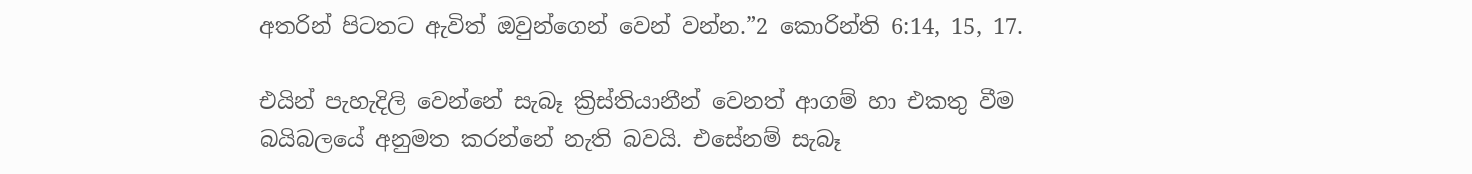අතරින් පිටතට ඇවිත් ඔවුන්ගෙන් වෙන් වන්න.”2 කොරින්ති 6:14, 15, 17.

එයින් පැහැදිලි වෙන්නේ සැබෑ ක්‍රිස්තියානීන් වෙනත් ආගම් හා එකතු වීම බයිබලයේ අනුමත කරන්නේ නැති බවයි. එසේනම් සැබෑ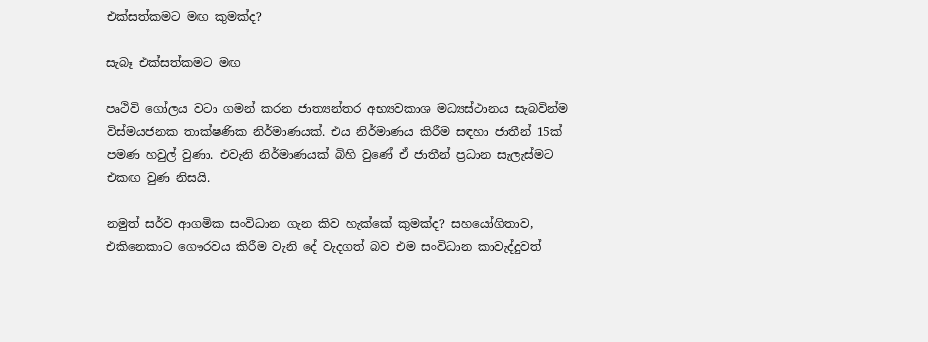එක්සත්කමට මඟ කුමක්ද?

සැබෑ එක්සත්කමට මඟ

පෘථිවි ගෝලය වටා ගමන් කරන ජාත්‍යන්තර අභ්‍යවකාශ මධ්‍යස්ථානය සැබවින්ම විස්මයජනක තාක්ෂණික නිර්මාණයක්. එය නිර්මාණය කිරීම සඳහා ජාතීන් 15ක් පමණ හවුල් වුණා. එවැනි නිර්මාණයක් බිහි වුණේ ඒ ජාතීන් ප්‍රධාන සැලැස්මට එකඟ වුණ නිසයි.

නමුත් සර්ව ආගමික සංවිධාන ගැන කිව හැක්කේ කුමක්ද? සහයෝගිතාව, එකිනෙකාට ගෞරවය කිරීම වැනි දේ වැදගත් බව එම සංවිධාන කාවැද්දුවත්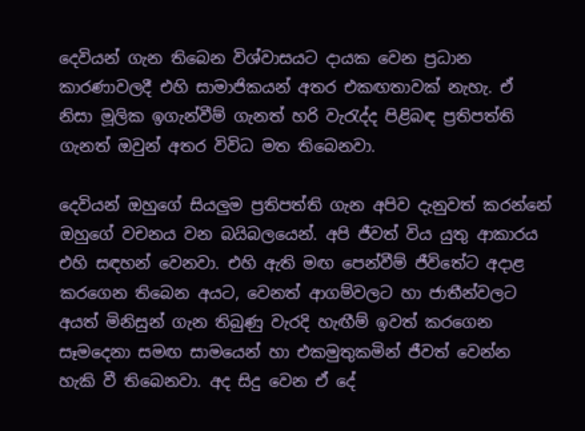දෙවියන් ගැන තිබෙන විශ්වාසයට දායක වෙන ප්‍රධාන කාරණාවලදී එහි සාමාජිකයන් අතර එකඟතාවක් නැහැ. ඒ නිසා මූලික ඉගැන්වීම් ගැනත් හරි වැරැද්ද පිළිබඳ ප්‍රතිපත්ති ගැනත් ඔවුන් අතර විවිධ මත තිබෙනවා.

දෙවියන් ඔහුගේ සියලුම ප්‍රතිපත්ති ගැන අපිව දැනුවත් කරන්නේ ඔහුගේ වචනය වන බයිබලයෙන්. අපි ජීවත් විය යුතු ආකාරය එහි සඳහන් වෙනවා. එහි ඇති මඟ පෙන්වීම් ජීවිතේට අදාළ කරගෙන තිබෙන අයට, වෙනත් ආගම්වලට හා ජාතීන්වලට අයත් මිනිසුන් ගැන තිබුණු වැරදි හැඟීම් ඉවත් කරගෙන සෑමදෙනා සමඟ සාමයෙන් හා එකමුතුකමින් ජීවත් වෙන්න හැකි වී තිබෙනවා. අද සිදු වෙන ඒ දේ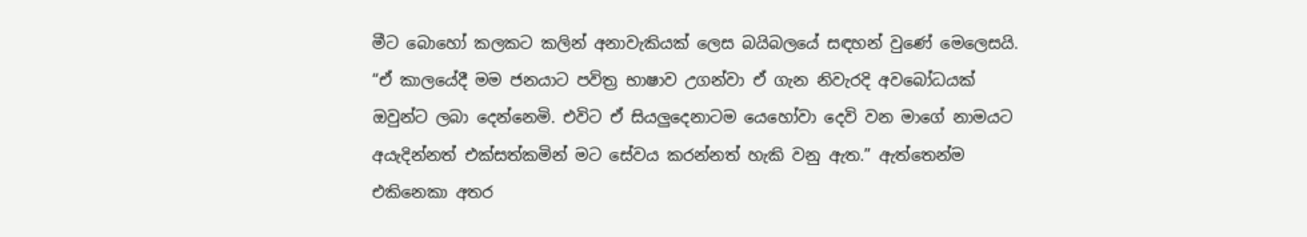මීට බොහෝ කලකට කලින් අනාවැකියක් ලෙස බයිබලයේ සඳහන් වුණේ මෙලෙසයි. “ඒ කාලයේදී මම ජනයාට පවිත්‍ර භාෂාව උගන්වා ඒ ගැන නිවැරදි අවබෝධයක් ඔවුන්ට ලබා දෙන්නෙමි. එවිට ඒ සියලුදෙනාටම යෙහෝවා දෙවි වන මාගේ නාමයට අයැදින්නත් එක්සත්කමින් මට සේවය කරන්නත් හැකි වනු ඇත.” ඇත්තෙන්ම එකිනෙකා අතර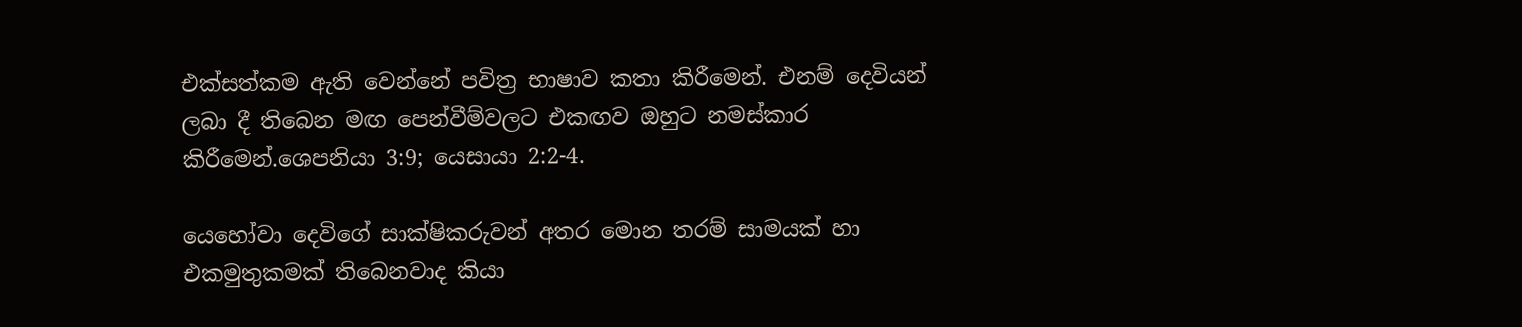එක්සත්කම ඇති වෙන්නේ පවිත්‍ර භාෂාව කතා කිරීමෙන්. එනම් දෙවියන් ලබා දී තිබෙන මඟ පෙන්වීම්වලට එකඟව ඔහුට නමස්කාර කිරීමෙන්.ශෙපනියා 3:9; යෙසායා 2:2-4.

යෙහෝවා දෙවිගේ සාක්ෂිකරුවන් අතර මොන තරම් සාමයක් හා එකමුතුකමක් තිබෙනවාද කියා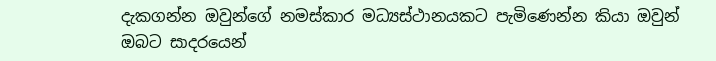දැකගන්න ඔවුන්ගේ නමස්කාර මධ්‍යස්ථානයකට පැමිණෙන්න කියා ඔවුන් ඔබට සාදරයෙන්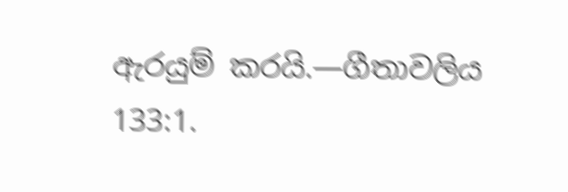ඇරයුම් කරයි.—ගීතාවලිය 133:1.